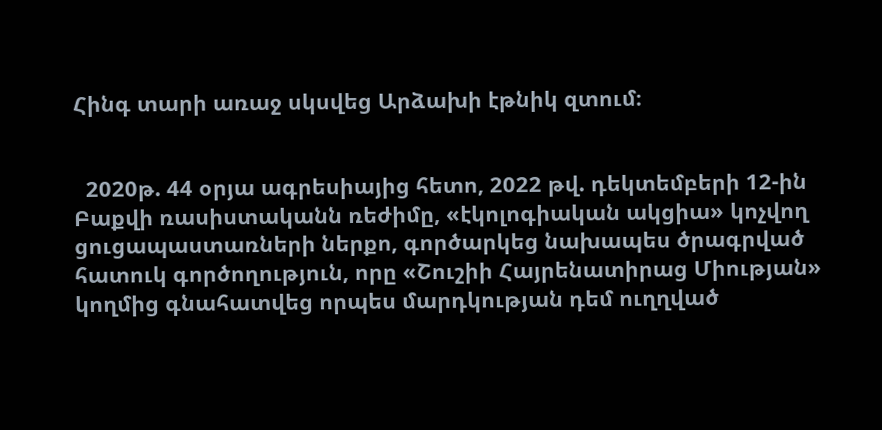Հինգ տարի առաջ սկսվեց Արձախի էթնիկ զտում։


  2020թ. 44 օրյա ագրեսիայից հետո, 2022 թվ. դեկտեմբերի 12-ին Բաքվի ռասիստականն ռեժիմը, «էկոլոգիական ակցիա» կոչվող ցուցապաստառների ներքո, գործարկեց նախապես ծրագրված հատուկ գործողություն, որը «Շուշիի Հայրենատիրաց Միության» կողմից գնահատվեց որպես մարդկության դեմ ուղղված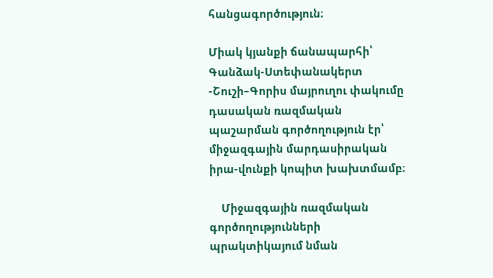հանցագործություն։

Միակ կյանքի ճանապարհի՝ Գանձակ-Ստեփանակերտ -Շուշի–Գորիս մայրուղու փակումը դասական ռազմական պաշարման գործողություն էր՝ միջազգային մարդասիրական իրա-վունքի կոպիտ խախտմամբ։

    Միջազգային ռազմական գործողությունների պրակտիկայում նման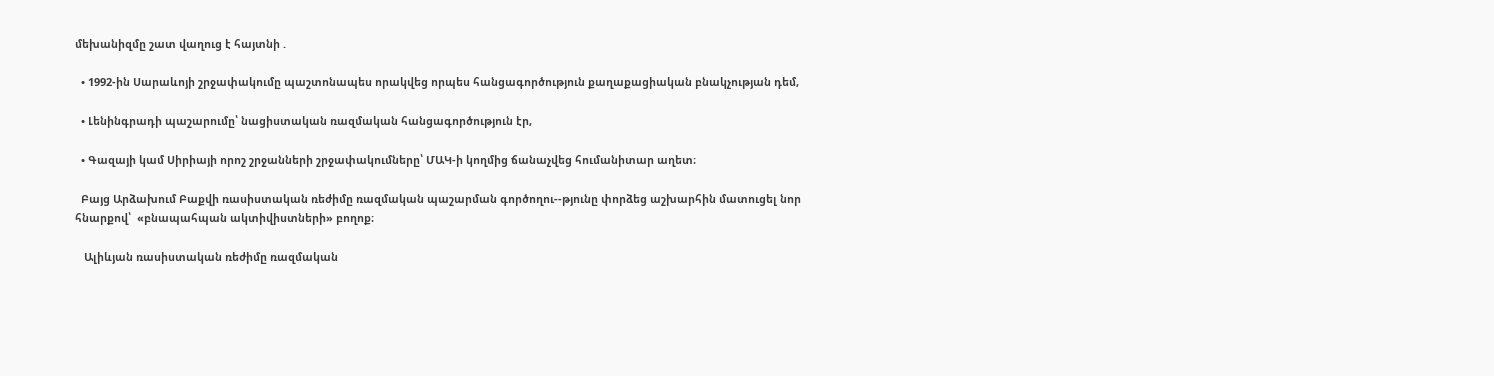մեխանիզմը շատ վաղուց է հայտնի .

  • 1992-ին Սարաևոյի շրջափակումը պաշտոնապես որակվեց որպես հանցագործություն քաղաքացիական բնակչության դեմ,

  • Լենինգրադի պաշարումը՝ նացիստական ռազմական հանցագործություն էր,

  • Գազայի կամ Սիրիայի որոշ շրջանների շրջափակումները՝ ՄԱԿ-ի կողմից ճանաչվեց հումանիտար աղետ։

  Բայց Արձախում Բաքվի ռասիստական ռեժիմը ռազմական պաշարման գործողու--թյունը փորձեց աշխարհին մատուցել նոր հնարքով՝  «բնապահպան ակտիվիստների» բողոք։

   Ալիևյան ռասիստական ռեժիմը ռազմական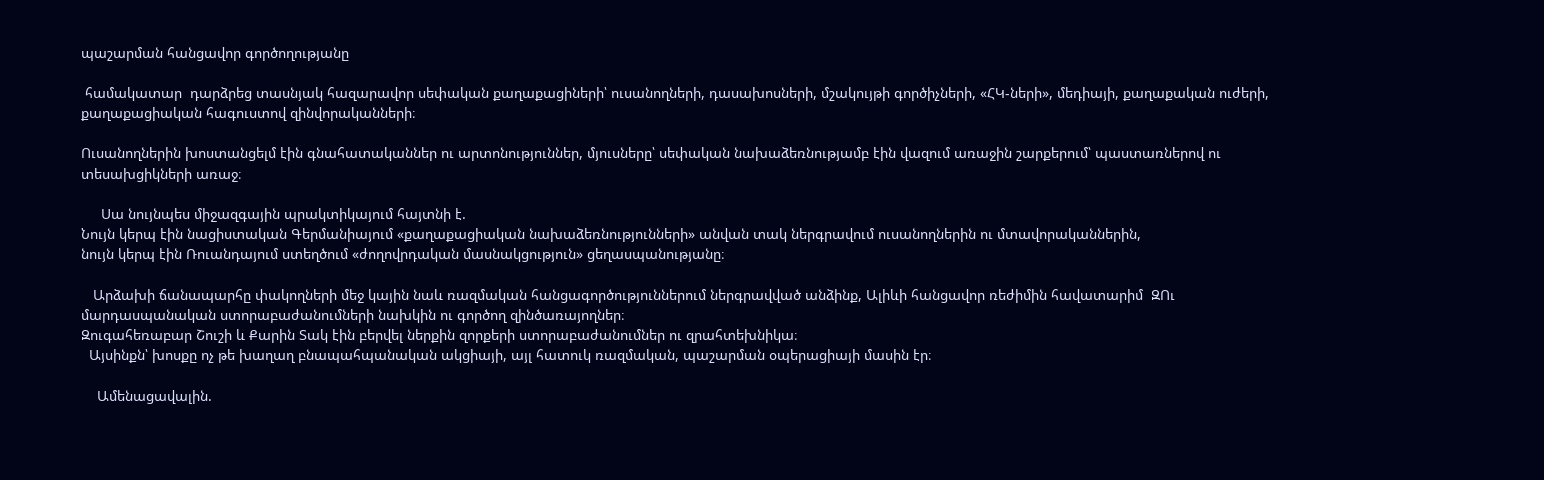պաշարման հանցավոր գործողությանը

 համակատար  դարձրեց տասնյակ հազարավոր սեփական քաղաքացիների՝ ուսանողների, դասախոսների, մշակույթի գործիչների, «ՀԿ-ների», մեդիայի, քաղաքական ուժերի, քաղաքացիական հագուստով զինվորականների։

Ուսանողներին խոստանցելմ էին գնահատականներ ու արտոնություններ, մյուսները՝ սեփական նախաձեռնությամբ էին վազում առաջին շարքերում՝ պաստառներով ու տեսախցիկների առաջ։

     Սա նույնպես միջազգային պրակտիկայում հայտնի է.
Նույն կերպ էին նացիստական Գերմանիայում «քաղաքացիական նախաձեռնությունների» անվան տակ ներգրավում ուսանողներին ու մտավորականներին,
նույն կերպ էին Ռուանդայում ստեղծում «ժողովրդական մասնակցություն» ցեղասպանությանը։

   Արձախի ճանապարհը փակողների մեջ կային նաև ռազմական հանցագործություններում ներգրավված անձինք, Ալիևի հանցավոր ռեժիմին հավատարիմ  ԶՈւ մարդասպանական ստորաբաժանումների նախկին ու գործող զինծառայողներ։
Զուգահեռաբար Շուշի և Քարին Տակ էին բերվել ներքին զորքերի ստորաբաժանումներ ու զրահտեխնիկա։
  Այսինքն՝ խոսքը ոչ թե խաղաղ բնապահպանական ակցիայի, այլ հատուկ ռազմական, պաշարման օպերացիայի մասին էր։

    Ամենացավալին.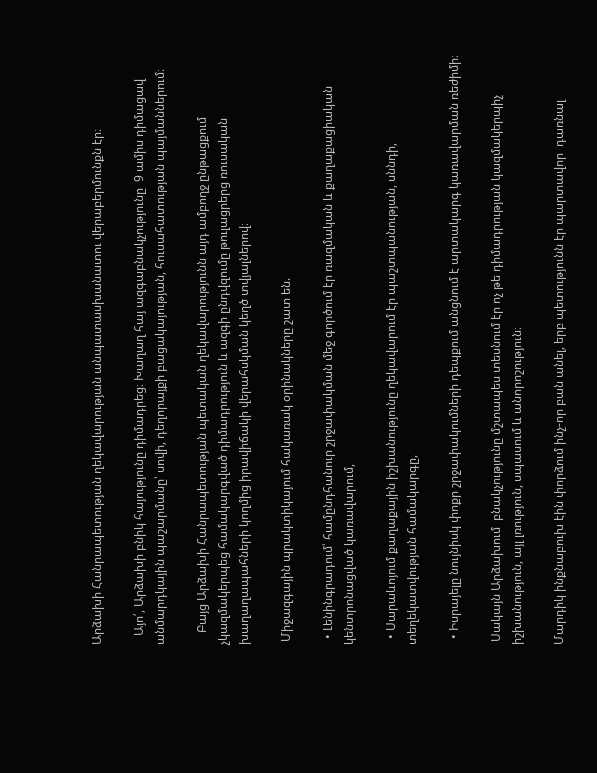Արձախի Հանրապետության ղեկավարության անպատասխանատու վերաբերմունքն էր։

   Այո՛, Արձախի բնիկ հայությունը դիմադրեց։ Խաղաղ հայ ազգաբնակչությունը  9 ամիս դիմացավ անմարդկային պաշարմանը՝ սովի, դեղորայքի բացակայության, հուսահատության պայմաններում։

    Բայց Արձախի Հանրապետության պետական ղեկավարությունն այդ ամբողջ ընթացքում չկազմակերպեց համակարգված դիմադրություն և ազգի ընդվզումը թուլացրերց ռուսական խաղաղապահների կողմից իրավիճակի վերահսկման կեղծ տվյալներով։

 Միջազգային պրակտիկայում հակառակ օրինակները շատ են.

  • Լենինգրադում՝ համընդհանուր շրջափակման մեջ գործում էր ռազմական և քաղաքացիական կենտրոնացված կառավարում,

  • Սարաևոյում քաղաքային իշխանությունը ղեկավարում էր պաշտպանության, սննդի, տեղեկատվության համակարգը,

  • Իսրայելը նույնիսկ փոքր շրջափակումների դեպքում անցնում է արտակարգ կառավարման ռեժիմի։

 Սակայն Արձախում  բնակչությունը մշտապես տեսնում էր ոչ թե դիմադրության կազմակերպիչ իշխանություն, այլ լռություն, սպասում և անորոշություն։

Մարդիկ ինքնաբուխ էին փորձում ինչ-որ բան անել, երբ պետությունն էր պարտավոր  դառնալ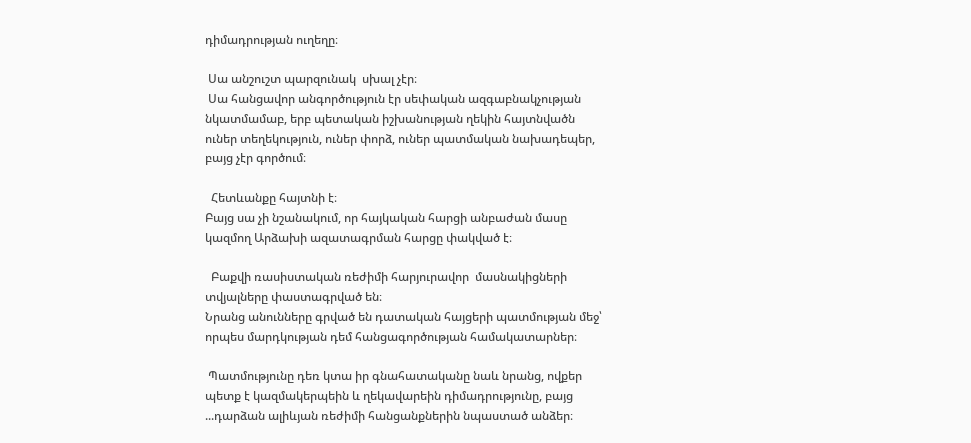դիմադրության ուղեղը։

 Սա անշուշտ պարզունակ  սխալ չէր։
 Սա հանցավոր անգործություն էր սեփական ազգաբնակչության նկատմամաբ, երբ պետական իշխանության ղեկին հայտնվածն ուներ տեղեկություն, ուներ փորձ, ուներ պատմական նախադեպեր, բայց չէր գործում։

  Հետևանքը հայտնի է։
Բայց սա չի նշանակում, որ հայկական հարցի անբաժան մասը կազմող Արձախի ազատագրման հարցը փակված է։

  Բաքվի ռասիստական ռեժիմի հարյուրավոր  մասնակիցների տվյալները փաստագրված են։
Նրանց անունները գրված են դատական հայցերի պատմության մեջ՝ որպես մարդկության դեմ հանցագործության համակատարներ։

 Պատմությունը դեռ կտա իր գնահատականը նաև նրանց, ովքեր պետք է կազմակերպեին և ղեկավարեին դիմադրությունը, բայց ...դարձան ալիևյան ռեժիմի հանցանքներին նպաստած անձեր։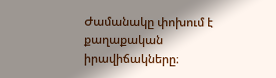Ժամանակը փոխում է քաղաքական իրավիճակները։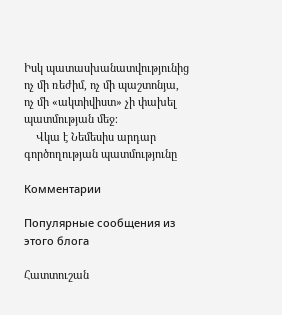Իսկ պատասխանատվությունից ոչ մի ռեժիմ, ոչ մի պաշտոնյա, ոչ մի «ակտիվիստ» չի փախել պատմության մեջ։
    Վկա է Նեմեսիս արդար գործողության պատմությունը

Комментарии

Популярные сообщения из этого блога

Հատտուշան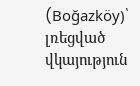(Boğazköy)՝ լռեցված վկայություն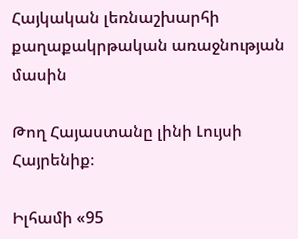Հայկական լեռնաշխարհի քաղաքակրթական առաջնության մասին

Թող Հայաստանը լինի Լույսի Հայրենիք։

Իլհամի «95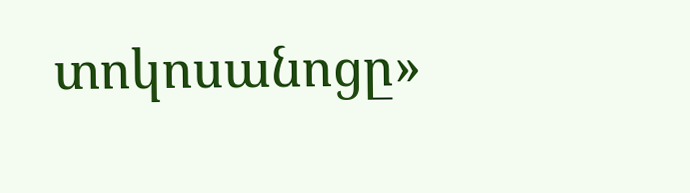տոկոսանոցը»